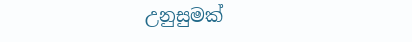උනුසුමක්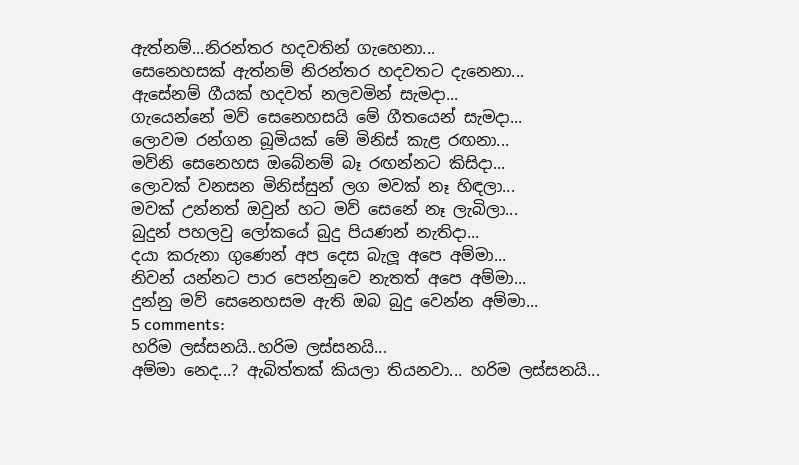ඇත්නම්...නිරන්තර හදවතින් ගැහෙනා...
සෙනෙහසක් ඇත්නම් නිරන්තර හදවතට දැනෙනා...
ඇසේනම් ගීයක් හදවත් නලවමින් සැමදා...
ගැයෙන්නේ මව් සෙනෙහසයි මේ ගීතයෙන් සැමදා...
ලොවම රන්ගන බූමියක් මේ මිනිස් කැළ රඟනා...
මව්නි සෙනෙහස ඔබේනම් බෑ රඟන්නට කිසිදා...
ලොවක් වනසන මිනිස්සුන් ලග මවක් නෑ හිඳලා...
මවක් උන්නත් ඔවුන් හට මව් සෙනේ නෑ ලැබිලා...
බුදුන් පහලවු ලෝකයේ බුදු පියණන් නැතිදා...
දයා කරුනා ගුණෙන් අප දෙස බැලූ අපෙ අම්මා...
නිවන් යන්නට පාර පෙන්නුවෙ නැතත් අපෙ අම්මා...
දුන්නු මව් සෙනෙහසම ඇති ඔබ බුදු වෙන්න අම්මා...
5 comments:
හරිම ලස්සනයි..හරිම ලස්සනයි...
අම්මා නෙද...? ඇබිත්තක් කියලා තියනවා... හරිම ලස්සනයි...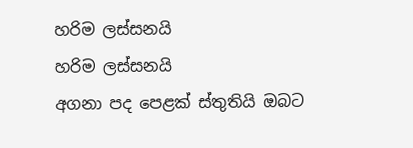හරිම ලස්සනයි
හරිම ලස්සනයි
අගනා පද පෙළක් ස්තුතියි ඔබට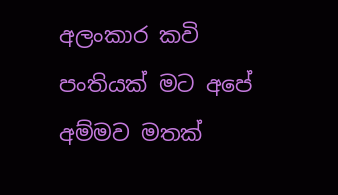අලංකාර කවි පංතියක් මට අපේ අම්මව මතක්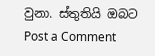වුනා. ස්තුතියි ඔබට
Post a Comment